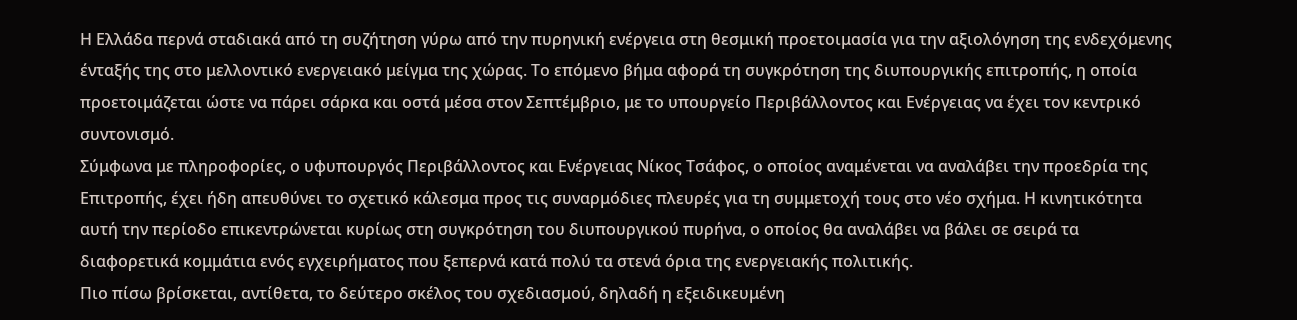Η Ελλάδα περνά σταδιακά από τη συζήτηση γύρω από την πυρηνική ενέργεια στη θεσμική προετοιμασία για την αξιολόγηση της ενδεχόμενης ένταξής της στο μελλοντικό ενεργειακό μείγμα της χώρας. Το επόμενο βήμα αφορά τη συγκρότηση της διυπουργικής επιτροπής, η οποία προετοιμάζεται ώστε να πάρει σάρκα και οστά μέσα στον Σεπτέμβριο, με το υπουργείο Περιβάλλοντος και Ενέργειας να έχει τον κεντρικό συντονισμό.
Σύμφωνα με πληροφορίες, ο υφυπουργός Περιβάλλοντος και Ενέργειας Νίκος Τσάφος, ο οποίος αναμένεται να αναλάβει την προεδρία της Επιτροπής, έχει ήδη απευθύνει το σχετικό κάλεσμα προς τις συναρμόδιες πλευρές για τη συμμετοχή τους στο νέο σχήμα. Η κινητικότητα αυτή την περίοδο επικεντρώνεται κυρίως στη συγκρότηση του διυπουργικού πυρήνα, ο οποίος θα αναλάβει να βάλει σε σειρά τα διαφορετικά κομμάτια ενός εγχειρήματος που ξεπερνά κατά πολύ τα στενά όρια της ενεργειακής πολιτικής.
Πιο πίσω βρίσκεται, αντίθετα, το δεύτερο σκέλος του σχεδιασμού, δηλαδή η εξειδικευμένη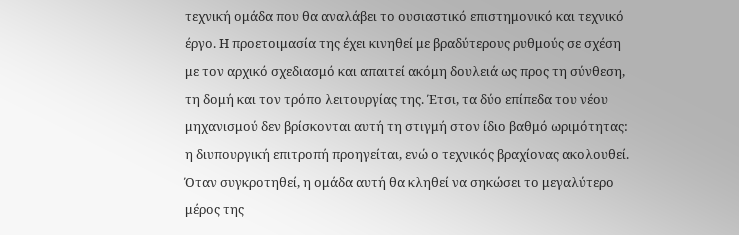τεχνική ομάδα που θα αναλάβει το ουσιαστικό επιστημονικό και τεχνικό έργο. Η προετοιμασία της έχει κινηθεί με βραδύτερους ρυθμούς σε σχέση με τον αρχικό σχεδιασμό και απαιτεί ακόμη δουλειά ως προς τη σύνθεση, τη δομή και τον τρόπο λειτουργίας της. Έτσι, τα δύο επίπεδα του νέου μηχανισμού δεν βρίσκονται αυτή τη στιγμή στον ίδιο βαθμό ωριμότητας: η διυπουργική επιτροπή προηγείται, ενώ ο τεχνικός βραχίονας ακολουθεί. Όταν συγκροτηθεί, η ομάδα αυτή θα κληθεί να σηκώσει το μεγαλύτερο μέρος της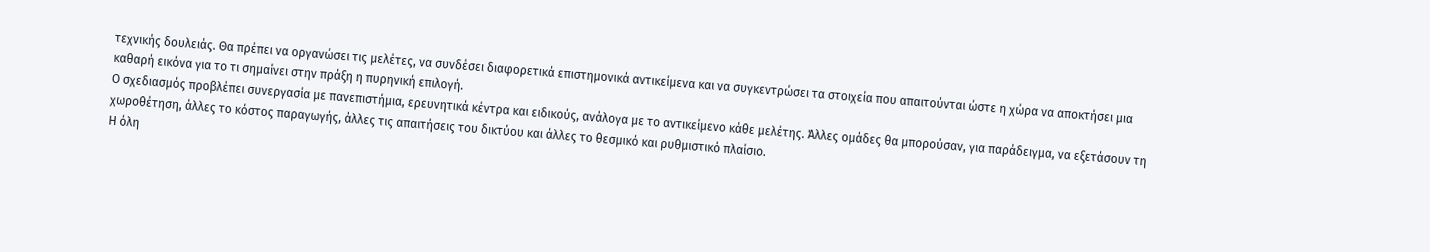τεχνικής δουλειάς. Θα πρέπει να οργανώσει τις μελέτες, να συνδέσει διαφορετικά επιστημονικά αντικείμενα και να συγκεντρώσει τα στοιχεία που απαιτούνται ώστε η χώρα να αποκτήσει μια καθαρή εικόνα για το τι σημαίνει στην πράξη η πυρηνική επιλογή.
Ο σχεδιασμός προβλέπει συνεργασία με πανεπιστήμια, ερευνητικά κέντρα και ειδικούς, ανάλογα με το αντικείμενο κάθε μελέτης. Άλλες ομάδες θα μπορούσαν, για παράδειγμα, να εξετάσουν τη χωροθέτηση, άλλες το κόστος παραγωγής, άλλες τις απαιτήσεις του δικτύου και άλλες το θεσμικό και ρυθμιστικό πλαίσιο.
Η όλη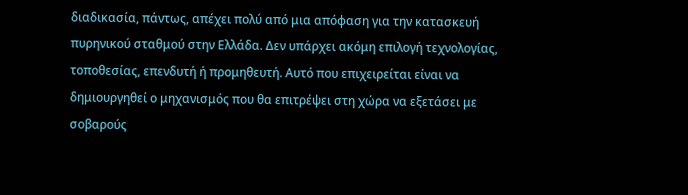διαδικασία, πάντως, απέχει πολύ από μια απόφαση για την κατασκευή πυρηνικού σταθμού στην Ελλάδα. Δεν υπάρχει ακόμη επιλογή τεχνολογίας, τοποθεσίας, επενδυτή ή προμηθευτή. Αυτό που επιχειρείται είναι να δημιουργηθεί ο μηχανισμός που θα επιτρέψει στη χώρα να εξετάσει με σοβαρούς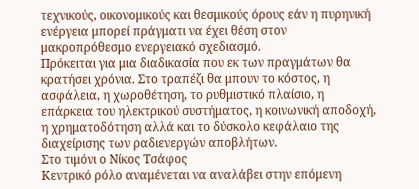τεχνικούς, οικονομικούς και θεσμικούς όρους εάν η πυρηνική ενέργεια μπορεί πράγματι να έχει θέση στον μακροπρόθεσμο ενεργειακό σχεδιασμό.
Πρόκειται για μια διαδικασία που εκ των πραγμάτων θα κρατήσει χρόνια. Στο τραπέζι θα μπουν το κόστος, η ασφάλεια, η χωροθέτηση, το ρυθμιστικό πλαίσιο, η επάρκεια του ηλεκτρικού συστήματος, η κοινωνική αποδοχή, η χρηματοδότηση αλλά και το δύσκολο κεφάλαιο της διαχείρισης των ραδιενεργών αποβλήτων.
Στο τιμόνι ο Νίκος Τσάφος
Κεντρικό ρόλο αναμένεται να αναλάβει στην επόμενη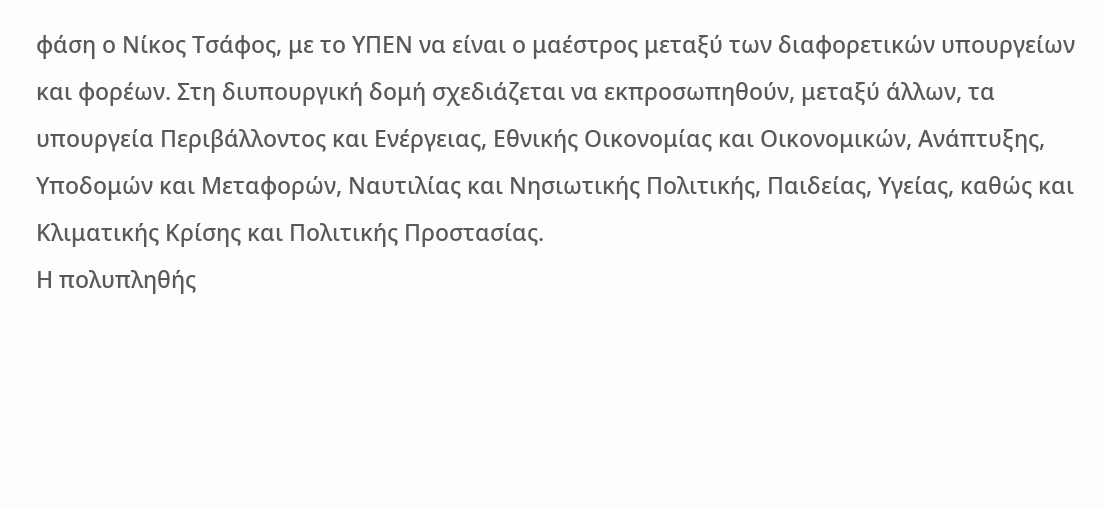φάση ο Νίκος Τσάφος, με το ΥΠΕΝ να είναι ο μαέστρος μεταξύ των διαφορετικών υπουργείων και φορέων. Στη διυπουργική δομή σχεδιάζεται να εκπροσωπηθούν, μεταξύ άλλων, τα υπουργεία Περιβάλλοντος και Ενέργειας, Εθνικής Οικονομίας και Οικονομικών, Ανάπτυξης, Υποδομών και Μεταφορών, Ναυτιλίας και Νησιωτικής Πολιτικής, Παιδείας, Υγείας, καθώς και Κλιματικής Κρίσης και Πολιτικής Προστασίας.
Η πολυπληθής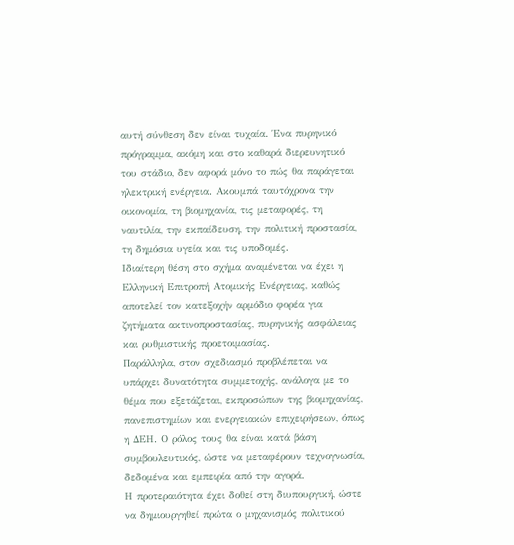αυτή σύνθεση δεν είναι τυχαία. Ένα πυρηνικό πρόγραμμα, ακόμη και στο καθαρά διερευνητικό του στάδιο, δεν αφορά μόνο το πώς θα παράγεται ηλεκτρική ενέργεια. Ακουμπά ταυτόχρονα την οικονομία, τη βιομηχανία, τις μεταφορές, τη ναυτιλία, την εκπαίδευση, την πολιτική προστασία, τη δημόσια υγεία και τις υποδομές.
Ιδιαίτερη θέση στο σχήμα αναμένεται να έχει η Ελληνική Επιτροπή Ατομικής Ενέργειας, καθώς αποτελεί τον κατεξοχήν αρμόδιο φορέα για ζητήματα ακτινοπροστασίας, πυρηνικής ασφάλειας και ρυθμιστικής προετοιμασίας.
Παράλληλα, στον σχεδιασμό προβλέπεται να υπάρχει δυνατότητα συμμετοχής, ανάλογα με το θέμα που εξετάζεται, εκπροσώπων της βιομηχανίας, πανεπιστημίων και ενεργειακών επιχειρήσεων, όπως η ΔΕΗ. Ο ρόλος τους θα είναι κατά βάση συμβουλευτικός, ώστε να μεταφέρουν τεχνογνωσία, δεδομένα και εμπειρία από την αγορά.
Η προτεραιότητα έχει δοθεί στη διυπουργική, ώστε να δημιουργηθεί πρώτα ο μηχανισμός πολιτικού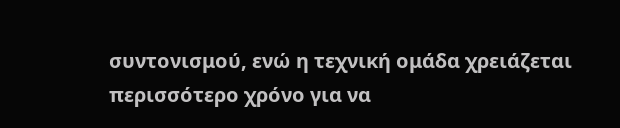συντονισμού, ενώ η τεχνική ομάδα χρειάζεται περισσότερο χρόνο για να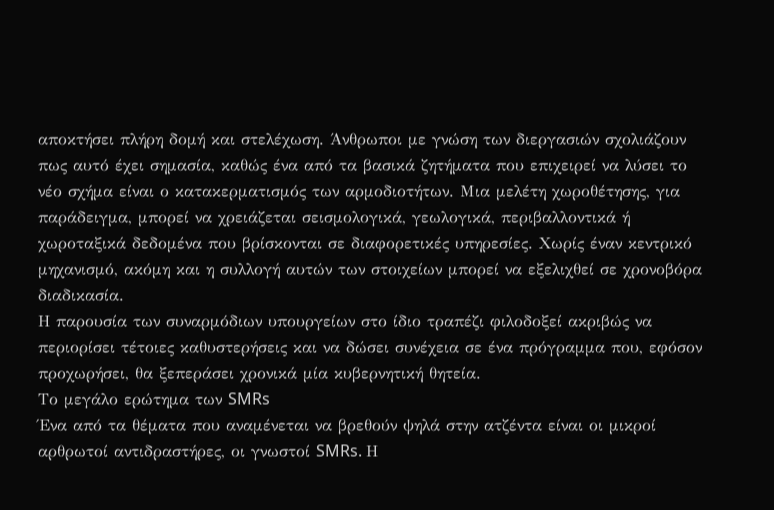αποκτήσει πλήρη δομή και στελέχωση. Άνθρωποι με γνώση των διεργασιών σχολιάζουν πως αυτό έχει σημασία, καθώς ένα από τα βασικά ζητήματα που επιχειρεί να λύσει το νέο σχήμα είναι ο κατακερματισμός των αρμοδιοτήτων. Μια μελέτη χωροθέτησης, για παράδειγμα, μπορεί να χρειάζεται σεισμολογικά, γεωλογικά, περιβαλλοντικά ή χωροταξικά δεδομένα που βρίσκονται σε διαφορετικές υπηρεσίες. Χωρίς έναν κεντρικό μηχανισμό, ακόμη και η συλλογή αυτών των στοιχείων μπορεί να εξελιχθεί σε χρονοβόρα διαδικασία.
Η παρουσία των συναρμόδιων υπουργείων στο ίδιο τραπέζι φιλοδοξεί ακριβώς να περιορίσει τέτοιες καθυστερήσεις και να δώσει συνέχεια σε ένα πρόγραμμα που, εφόσον προχωρήσει, θα ξεπεράσει χρονικά μία κυβερνητική θητεία.
Το μεγάλο ερώτημα των SMRs
Ένα από τα θέματα που αναμένεται να βρεθούν ψηλά στην ατζέντα είναι οι μικροί αρθρωτοί αντιδραστήρες, οι γνωστοί SMRs. Η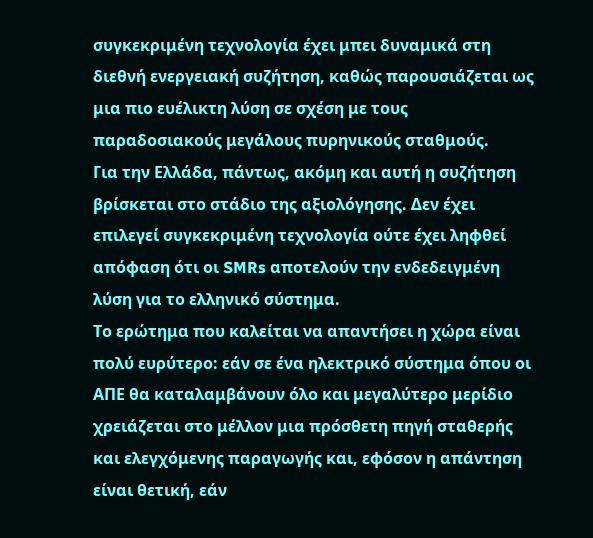συγκεκριμένη τεχνολογία έχει μπει δυναμικά στη διεθνή ενεργειακή συζήτηση, καθώς παρουσιάζεται ως μια πιο ευέλικτη λύση σε σχέση με τους παραδοσιακούς μεγάλους πυρηνικούς σταθμούς.
Για την Ελλάδα, πάντως, ακόμη και αυτή η συζήτηση βρίσκεται στο στάδιο της αξιολόγησης. Δεν έχει επιλεγεί συγκεκριμένη τεχνολογία ούτε έχει ληφθεί απόφαση ότι οι SMRs αποτελούν την ενδεδειγμένη λύση για το ελληνικό σύστημα.
Το ερώτημα που καλείται να απαντήσει η χώρα είναι πολύ ευρύτερο: εάν σε ένα ηλεκτρικό σύστημα όπου οι ΑΠΕ θα καταλαμβάνουν όλο και μεγαλύτερο μερίδιο χρειάζεται στο μέλλον μια πρόσθετη πηγή σταθερής και ελεγχόμενης παραγωγής και, εφόσον η απάντηση είναι θετική, εάν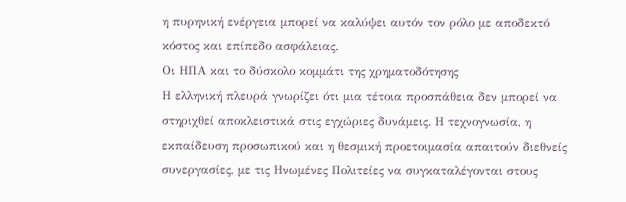η πυρηνική ενέργεια μπορεί να καλύψει αυτόν τον ρόλο με αποδεκτό κόστος και επίπεδο ασφάλειας.
Οι ΗΠΑ και το δύσκολο κομμάτι της χρηματοδότησης
Η ελληνική πλευρά γνωρίζει ότι μια τέτοια προσπάθεια δεν μπορεί να στηριχθεί αποκλειστικά στις εγχώριες δυνάμεις. Η τεχνογνωσία, η εκπαίδευση προσωπικού και η θεσμική προετοιμασία απαιτούν διεθνείς συνεργασίες, με τις Ηνωμένες Πολιτείες να συγκαταλέγονται στους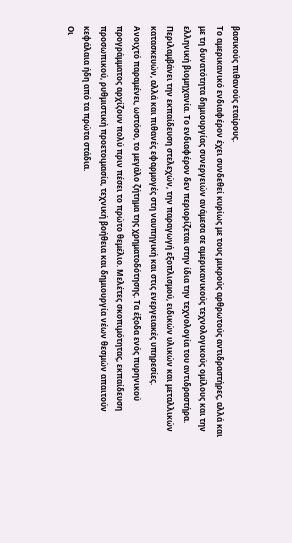βασικούς πιθανούς εταίρους.
Το αμερικανικό ενδιαφέρον έχει συνδεθεί κυρίως με τους μικρούς αρθρωτούς αντιδραστήρες, αλλά και με τη δυνατότητα δημιουργίας συνεργειών ανάμεσα σε αμερικανικούς τεχνολογικούς ομίλους και την ελληνική βιομηχανία. Το ενδιαφέρον δεν περιορίζεται στην ίδια την τεχνολογία του αντιδραστήρα. Περιλαμβάνει την εκπαίδευση στελεχών, την παραγωγή εξοπλισμού, ειδικών υλικών και μεταλλικών κατασκευών, αλλά και πιθανές εφαρμογές στη ναυπηγική και στις ενεργειακές υπηρεσίες.
Ανοιχτό παραμένει, ωστόσο, το μεγάλο ζήτημα της χρηματοδότησης. Τα έξοδα ενός πυρηνικού προγράμματος αρχίζουν πολύ πριν πέσει το πρώτο θεμέλιο. Μελέτες σκοπιμότητας, εκπαίδευση προσωπικού, ρυθμιστική προετοιμασία, τεχνική βοήθεια και δημιουργία νέων θεσμών απαιτούν κεφάλαια ήδη από τα πρώτα στάδια.
Οι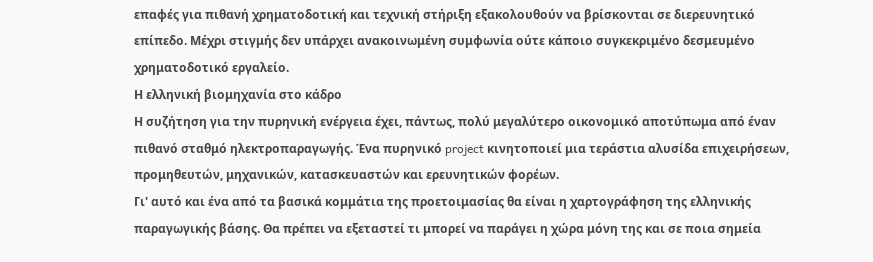επαφές για πιθανή χρηματοδοτική και τεχνική στήριξη εξακολουθούν να βρίσκονται σε διερευνητικό επίπεδο. Μέχρι στιγμής δεν υπάρχει ανακοινωμένη συμφωνία ούτε κάποιο συγκεκριμένο δεσμευμένο χρηματοδοτικό εργαλείο.
Η ελληνική βιομηχανία στο κάδρο
Η συζήτηση για την πυρηνική ενέργεια έχει, πάντως, πολύ μεγαλύτερο οικονομικό αποτύπωμα από έναν πιθανό σταθμό ηλεκτροπαραγωγής. Ένα πυρηνικό project κινητοποιεί μια τεράστια αλυσίδα επιχειρήσεων, προμηθευτών, μηχανικών, κατασκευαστών και ερευνητικών φορέων.
Γι' αυτό και ένα από τα βασικά κομμάτια της προετοιμασίας θα είναι η χαρτογράφηση της ελληνικής παραγωγικής βάσης. Θα πρέπει να εξεταστεί τι μπορεί να παράγει η χώρα μόνη της και σε ποια σημεία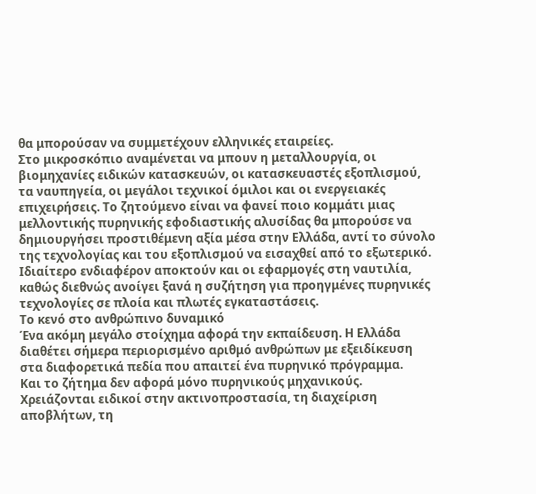θα μπορούσαν να συμμετέχουν ελληνικές εταιρείες.
Στο μικροσκόπιο αναμένεται να μπουν η μεταλλουργία, οι βιομηχανίες ειδικών κατασκευών, οι κατασκευαστές εξοπλισμού, τα ναυπηγεία, οι μεγάλοι τεχνικοί όμιλοι και οι ενεργειακές επιχειρήσεις. Το ζητούμενο είναι να φανεί ποιο κομμάτι μιας μελλοντικής πυρηνικής εφοδιαστικής αλυσίδας θα μπορούσε να δημιουργήσει προστιθέμενη αξία μέσα στην Ελλάδα, αντί το σύνολο της τεχνολογίας και του εξοπλισμού να εισαχθεί από το εξωτερικό. Ιδιαίτερο ενδιαφέρον αποκτούν και οι εφαρμογές στη ναυτιλία, καθώς διεθνώς ανοίγει ξανά η συζήτηση για προηγμένες πυρηνικές τεχνολογίες σε πλοία και πλωτές εγκαταστάσεις.
Το κενό στο ανθρώπινο δυναμικό
Ένα ακόμη μεγάλο στοίχημα αφορά την εκπαίδευση. Η Ελλάδα διαθέτει σήμερα περιορισμένο αριθμό ανθρώπων με εξειδίκευση στα διαφορετικά πεδία που απαιτεί ένα πυρηνικό πρόγραμμα.
Και το ζήτημα δεν αφορά μόνο πυρηνικούς μηχανικούς. Χρειάζονται ειδικοί στην ακτινοπροστασία, τη διαχείριση αποβλήτων, τη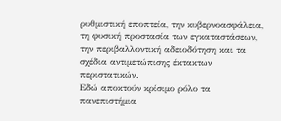ρυθμιστική εποπτεία, την κυβερνοασφάλεια, τη φυσική προστασία των εγκαταστάσεων, την περιβαλλοντική αδειοδότηση και τα σχέδια αντιμετώπισης έκτακτων περιστατικών.
Εδώ αποκτούν κρίσιμο ρόλο τα πανεπιστήμια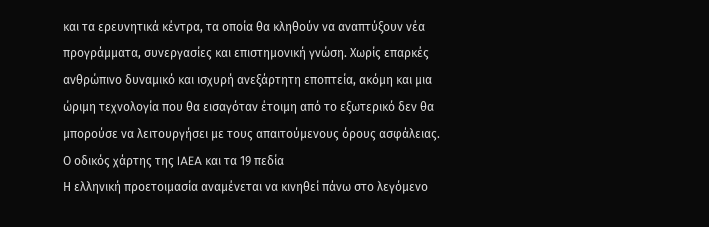και τα ερευνητικά κέντρα, τα οποία θα κληθούν να αναπτύξουν νέα προγράμματα, συνεργασίες και επιστημονική γνώση. Χωρίς επαρκές ανθρώπινο δυναμικό και ισχυρή ανεξάρτητη εποπτεία, ακόμη και μια ώριμη τεχνολογία που θα εισαγόταν έτοιμη από το εξωτερικό δεν θα μπορούσε να λειτουργήσει με τους απαιτούμενους όρους ασφάλειας.
Ο οδικός χάρτης της IAEA και τα 19 πεδία
Η ελληνική προετοιμασία αναμένεται να κινηθεί πάνω στο λεγόμενο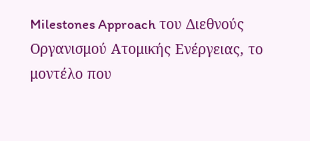Milestones Approach του Διεθνούς Οργανισμού Ατομικής Ενέργειας, το μοντέλο που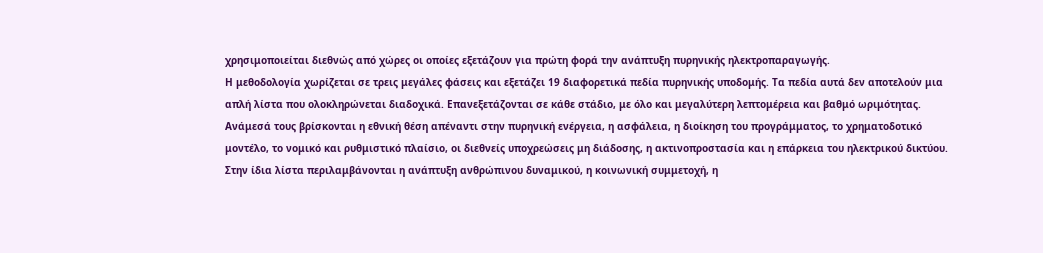χρησιμοποιείται διεθνώς από χώρες οι οποίες εξετάζουν για πρώτη φορά την ανάπτυξη πυρηνικής ηλεκτροπαραγωγής.
Η μεθοδολογία χωρίζεται σε τρεις μεγάλες φάσεις και εξετάζει 19 διαφορετικά πεδία πυρηνικής υποδομής. Τα πεδία αυτά δεν αποτελούν μια απλή λίστα που ολοκληρώνεται διαδοχικά. Επανεξετάζονται σε κάθε στάδιο, με όλο και μεγαλύτερη λεπτομέρεια και βαθμό ωριμότητας.
Ανάμεσά τους βρίσκονται η εθνική θέση απέναντι στην πυρηνική ενέργεια, η ασφάλεια, η διοίκηση του προγράμματος, το χρηματοδοτικό μοντέλο, το νομικό και ρυθμιστικό πλαίσιο, οι διεθνείς υποχρεώσεις μη διάδοσης, η ακτινοπροστασία και η επάρκεια του ηλεκτρικού δικτύου.
Στην ίδια λίστα περιλαμβάνονται η ανάπτυξη ανθρώπινου δυναμικού, η κοινωνική συμμετοχή, η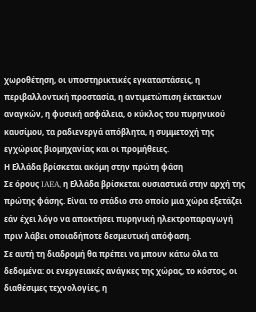χωροθέτηση, οι υποστηρικτικές εγκαταστάσεις, η περιβαλλοντική προστασία, η αντιμετώπιση έκτακτων αναγκών, η φυσική ασφάλεια, ο κύκλος του πυρηνικού καυσίμου, τα ραδιενεργά απόβλητα, η συμμετοχή της εγχώριας βιομηχανίας και οι προμήθειες.
Η Ελλάδα βρίσκεται ακόμη στην πρώτη φάση
Σε όρους IAEA, η Ελλάδα βρίσκεται ουσιαστικά στην αρχή της πρώτης φάσης. Είναι το στάδιο στο οποίο μια χώρα εξετάζει εάν έχει λόγο να αποκτήσει πυρηνική ηλεκτροπαραγωγή πριν λάβει οποιαδήποτε δεσμευτική απόφαση.
Σε αυτή τη διαδρομή θα πρέπει να μπουν κάτω όλα τα δεδομένα: οι ενεργειακές ανάγκες της χώρας, το κόστος, οι διαθέσιμες τεχνολογίες, η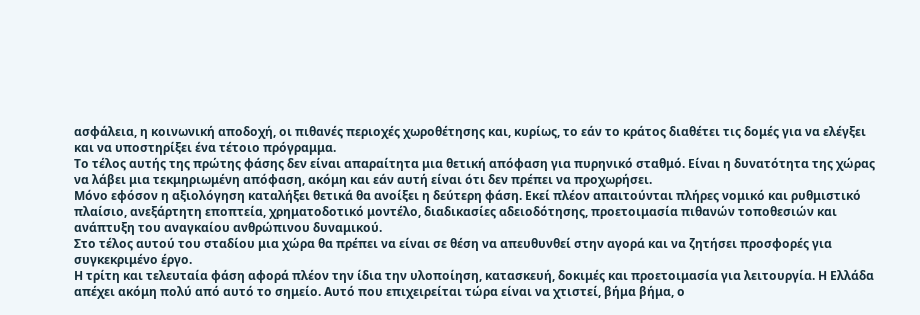ασφάλεια, η κοινωνική αποδοχή, οι πιθανές περιοχές χωροθέτησης και, κυρίως, το εάν το κράτος διαθέτει τις δομές για να ελέγξει και να υποστηρίξει ένα τέτοιο πρόγραμμα.
Το τέλος αυτής της πρώτης φάσης δεν είναι απαραίτητα μια θετική απόφαση για πυρηνικό σταθμό. Είναι η δυνατότητα της χώρας να λάβει μια τεκμηριωμένη απόφαση, ακόμη και εάν αυτή είναι ότι δεν πρέπει να προχωρήσει.
Μόνο εφόσον η αξιολόγηση καταλήξει θετικά θα ανοίξει η δεύτερη φάση. Εκεί πλέον απαιτούνται πλήρες νομικό και ρυθμιστικό πλαίσιο, ανεξάρτητη εποπτεία, χρηματοδοτικό μοντέλο, διαδικασίες αδειοδότησης, προετοιμασία πιθανών τοποθεσιών και ανάπτυξη του αναγκαίου ανθρώπινου δυναμικού.
Στο τέλος αυτού του σταδίου μια χώρα θα πρέπει να είναι σε θέση να απευθυνθεί στην αγορά και να ζητήσει προσφορές για συγκεκριμένο έργο.
Η τρίτη και τελευταία φάση αφορά πλέον την ίδια την υλοποίηση, κατασκευή, δοκιμές και προετοιμασία για λειτουργία. Η Ελλάδα απέχει ακόμη πολύ από αυτό το σημείο. Αυτό που επιχειρείται τώρα είναι να χτιστεί, βήμα βήμα, ο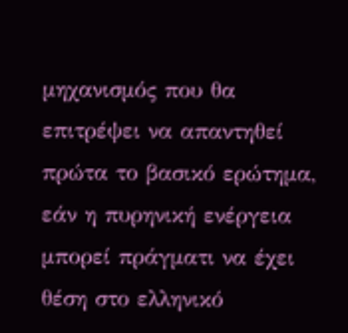μηχανισμός που θα επιτρέψει να απαντηθεί πρώτα το βασικό ερώτημα, εάν η πυρηνική ενέργεια μπορεί πράγματι να έχει θέση στο ελληνικό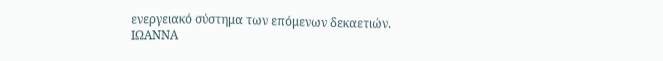ενεργειακό σύστημα των επόμενων δεκαετιών.
ΙΩΑΝΝΑ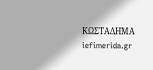ΚΩΣΤΑΔΗΜΑ
iefimerida.gr